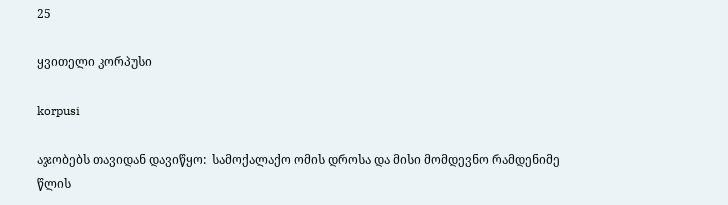25

ყვითელი კორპუსი

korpusi

აჯობებს თავიდან დავიწყო:  სამოქალაქო ომის დროსა და მისი მომდევნო რამდენიმე წლის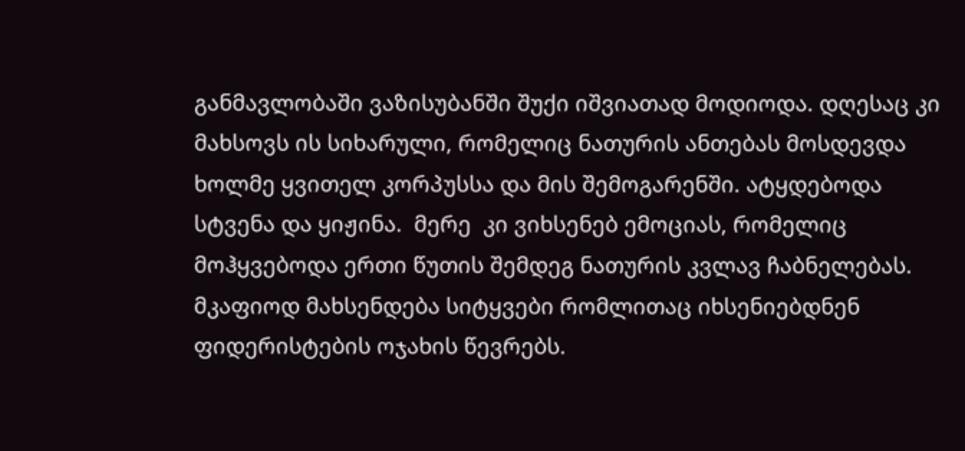განმავლობაში ვაზისუბანში შუქი იშვიათად მოდიოდა. დღესაც კი მახსოვს ის სიხარული, რომელიც ნათურის ანთებას მოსდევდა ხოლმე ყვითელ კორპუსსა და მის შემოგარენში. ატყდებოდა სტვენა და ყიჟინა.  მერე  კი ვიხსენებ ემოციას, რომელიც მოჰყვებოდა ერთი წუთის შემდეგ ნათურის კვლავ ჩაბნელებას. მკაფიოდ მახსენდება სიტყვები რომლითაც იხსენიებდნენ ფიდერისტების ოჯახის წევრებს.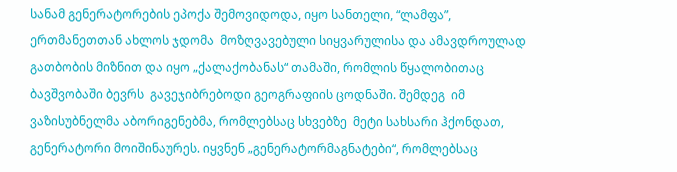სანამ გენერატორების ეპოქა შემოვიდოდა, იყო სანთელი, “ლამფა”, ერთმანეთთან ახლოს ჯდომა  მოზღვავებული სიყვარულისა და ამავდროულად გათბობის მიზნით და იყო „ქალაქობანას“ თამაში, რომლის წყალობითაც ბავშვობაში ბევრს  გავეჯიბრებოდი გეოგრაფიის ცოდნაში. შემდეგ  იმ ვაზისუბნელმა აბორიგენებმა, რომლებსაც სხვებზე  მეტი სახსარი ჰქონდათ, გენერატორი მოიშინაურეს. იყვნენ „გენერატორმაგნატები“, რომლებსაც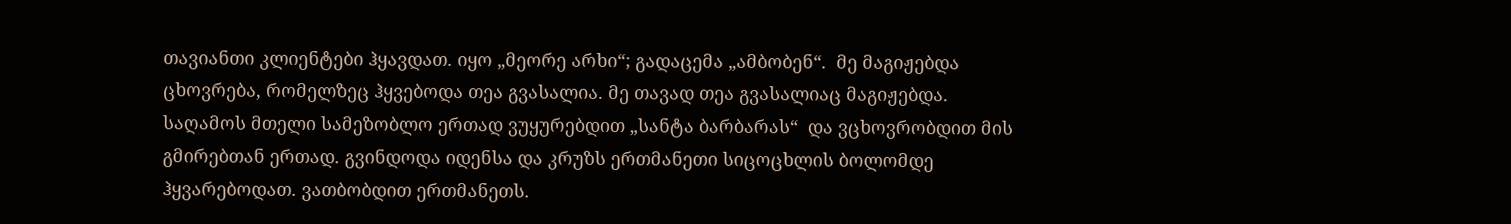თავიანთი კლიენტები ჰყავდათ. იყო „მეორე არხი“; გადაცემა „ამბობენ“.  მე მაგიჟებდა ცხოვრება, რომელზეც ჰყვებოდა თეა გვასალია. მე თავად თეა გვასალიაც მაგიჟებდა. საღამოს მთელი სამეზობლო ერთად ვუყურებდით „სანტა ბარბარას“  და ვცხოვრობდით მის გმირებთან ერთად. გვინდოდა იდენსა და კრუზს ერთმანეთი სიცოცხლის ბოლომდე ჰყვარებოდათ. ვათბობდით ერთმანეთს.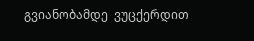გვიანობამდე  ვუცქერდით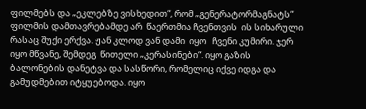ფილმებს და „ეკლებზე ვისხედით“, რომ „გენერატორმაგნატს“ ფილმის დამთავრებამდე არ  წაერთმია ჩვენთვის  ის სიხარული რასაც შუქი ერქვა. ჟან კლოდ ვან დამი  იყო   ჩვენი კუმირი. ჯერ იყო მწვანე, შემდეგ  წითელი „კერასინები“. იყო გაზის ბალონების დანეტვა და სასწორი, რომელიც იქვე იდგა და გამუდმებით იტყუებოდა. იყო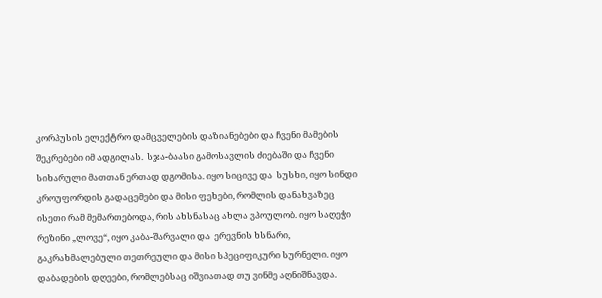კორპუსის ელექტრო დამცველების დაზიანებები და ჩვენი მამების შეკრებები იმ ადგილას.  სჯა-ბაასი გამოსავლის ძიებაში და ჩვენი სიხარული მათთან ერთად დგომისა. იყო სიცივე და  სუსხი, იყო სინდი კროუფორდის გადაცემები და მისი ფეხები, რომლის დანახვაზეც ისეთი რამ მემართებოდა, რის ახსნასაც ახლა ვპოულობ. იყო საღეჭი რეზინი „ლოვე“, იყო კაბა-შარვალი და  ერევნის ხსნარი, გაკრახმალებული თეთრეული და მისი სპეციფიკური სურნელი. იყო დაბადების დღეები, რომლებსაც იშვიათად თუ ვინმე აღნიშნავდა.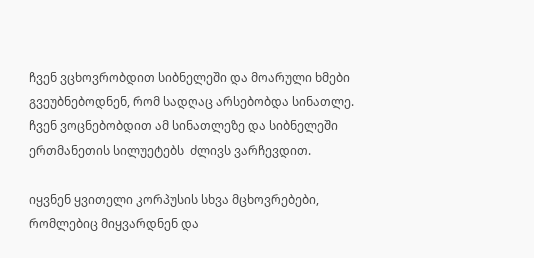ჩვენ ვცხოვრობდით სიბნელეში და მოარული ხმები გვეუბნებოდნენ, რომ სადღაც არსებობდა სინათლე. ჩვენ ვოცნებობდით ამ სინათლეზე და სიბნელეში ერთმანეთის სილუეტებს  ძლივს ვარჩევდით.

იყვნენ ყვითელი კორპუსის სხვა მცხოვრებები, რომლებიც მიყვარდნენ და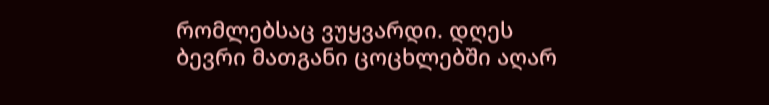რომლებსაც ვუყვარდი. დღეს ბევრი მათგანი ცოცხლებში აღარ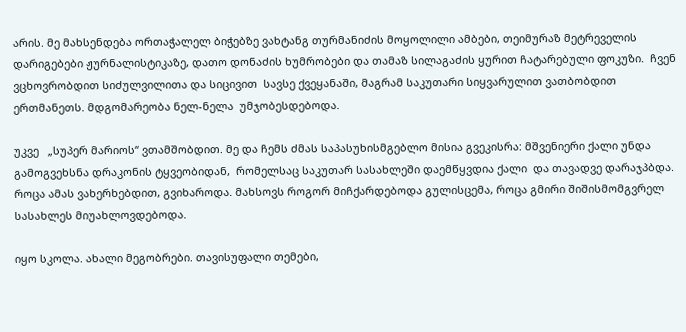არის. მე მახსენდება ორთაჭალელ ბიჭებზე ვახტანგ თურმანიძის მოყოლილი ამბები, თეიმურაზ მეტრეველის დარიგებები ჟურნალისტიკაზე, დათო დონაძის ხუმრობები და თამაზ სილაგაძის ყურით ჩატარებული ფოკუზი.  ჩვენ ვცხოვრობდით სიძულვილითა და სიცივით  სავსე ქვეყანაში, მაგრამ საკუთარი სიყვარულით ვათბობდით ერთმანეთს. მდგომარეობა ნელ-ნელა  უმჯობესდებოდა.

უკვე   „სუპერ მარიოს“ ვთამშობდით. მე და ჩემს ძმას საპასუხისმგებლო მისია გვეკისრა: მშვენიერი ქალი უნდა გამოგვეხსნა დრაკონის ტყვეობიდან,  რომელსაც საკუთარ სასახლეში დაემწყვდია ქალი  და თავადვე დარაჯპბდა. როცა ამას ვახერხებდით, გვიხაროდა. მახსოვს როგორ მიჩქარდებოდა გულისცემა, როცა გმირი შიშისმომგვრელ სასახლეს მიუახლოვდებოდა.

იყო სკოლა. ახალი მეგობრები. თავისუფალი თემები,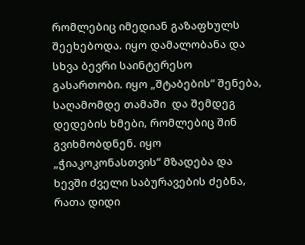რომლებიც იმედიან გაზაფხულს შეეხებოდა. იყო დამალობანა და სხვა ბევრი საინტერესო გასართობი. იყო „შტაბების“ შენება, საღამომდე თამაში  და შემდეგ დედების ხმები, რომლებიც შინ გვიხმობდნენ. იყო „ჭიაკოკონასთვის“ მზადება და ხევში ძველი საბურავების ძებნა, რათა დიდი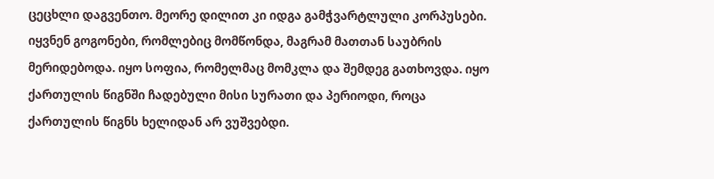ცეცხლი დაგვენთო. მეორე დილით კი იდგა გამჭვარტლული კორპუსები. იყვნენ გოგონები, რომლებიც მომწონდა, მაგრამ მათთან საუბრის მერიდებოდა. იყო სოფია, რომელმაც მომკლა და შემდეგ გათხოვდა. იყო ქართულის წიგნში ჩადებული მისი სურათი და პერიოდი, როცა ქართულის წიგნს ხელიდან არ ვუშვებდი.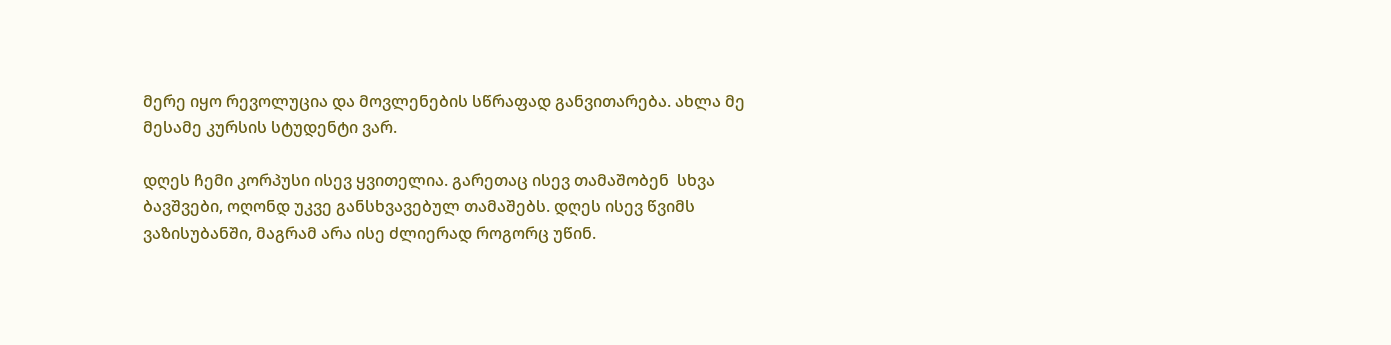მერე იყო რევოლუცია და მოვლენების სწრაფად განვითარება. ახლა მე მესამე კურსის სტუდენტი ვარ.

დღეს ჩემი კორპუსი ისევ ყვითელია. გარეთაც ისევ თამაშობენ  სხვა ბავშვები, ოღონდ უკვე განსხვავებულ თამაშებს. დღეს ისევ წვიმს ვაზისუბანში, მაგრამ არა ისე ძლიერად როგორც უწინ.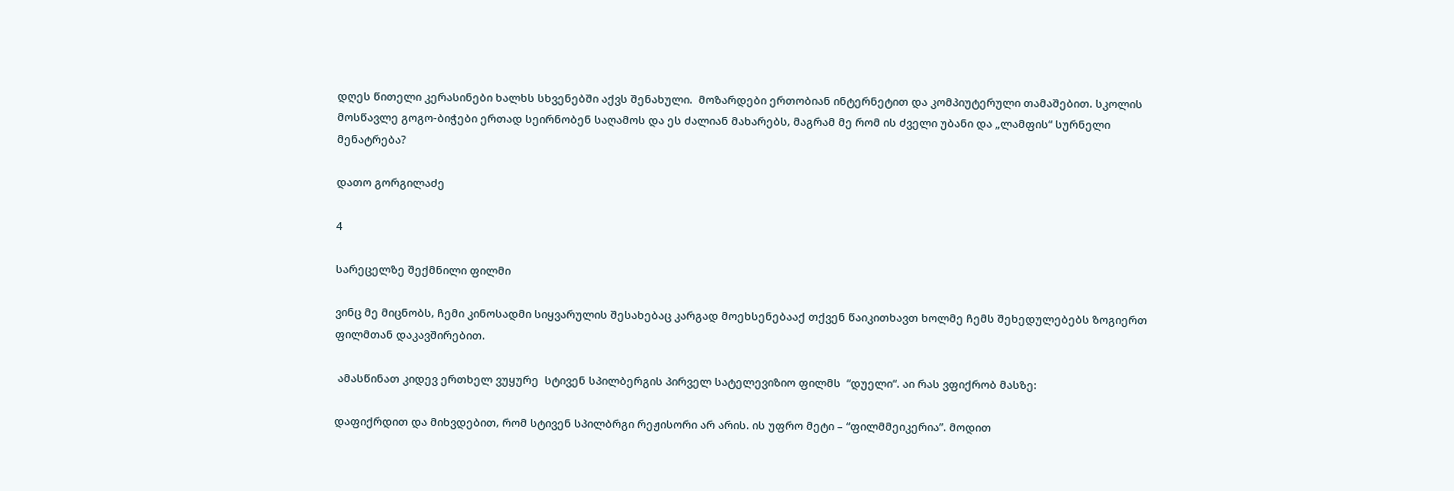დღეს წითელი კერასინები ხალხს სხვენებში აქვს შენახული.  მოზარდები ერთობიან ინტერნეტით და კომპიუტერული თამაშებით. სკოლის მოსწავლე გოგო-ბიჭები ერთად სეირნობენ საღამოს და ეს ძალიან მახარებს, მაგრამ მე რომ ის ძველი უბანი და „ლამფის“ სურნელი მენატრება?

დათო გორგილაძე

4

სარეცელზე შექმნილი ფილმი

ვინც მე მიცნობს, ჩემი კინოსადმი სიყვარულის შესახებაც კარგად მოეხსენებააქ თქვენ წაიკითხავთ ხოლმე ჩემს შეხედულებებს ზოგიერთ ფილმთან დაკავშირებით.

 ამასწინათ კიდევ ერთხელ ვუყურე  სტივენ სპილბერგის პირველ სატელევიზიო ფილმს  “დუელი“. აი რას ვფიქრობ მასზე:

დაფიქრდით და მიხვდებით, რომ სტივენ სპილბრგი რეჟისორი არ არის. ის უფრო მეტი – “ფილმმეიკერია”. მოდით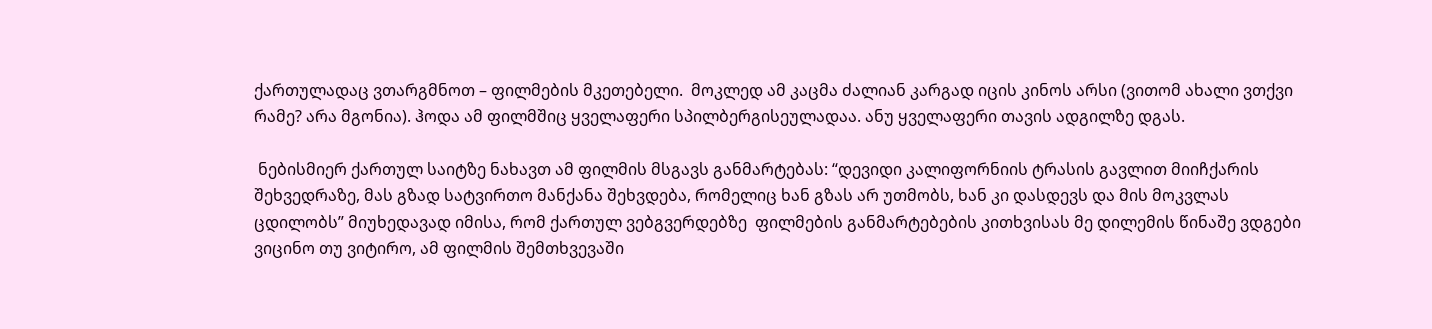ქართულადაც ვთარგმნოთ – ფილმების მკეთებელი.  მოკლედ ამ კაცმა ძალიან კარგად იცის კინოს არსი (ვითომ ახალი ვთქვი რამე? არა მგონია). ჰოდა ამ ფილმშიც ყველაფერი სპილბერგისეულადაა. ანუ ყველაფერი თავის ადგილზე დგას.

 ნებისმიერ ქართულ საიტზე ნახავთ ამ ფილმის მსგავს განმარტებას: “დევიდი კალიფორნიის ტრასის გავლით მიიჩქარის შეხვედრაზე, მას გზად სატვირთო მანქანა შეხვდება, რომელიც ხან გზას არ უთმობს, ხან კი დასდევს და მის მოკვლას ცდილობს” მიუხედავად იმისა, რომ ქართულ ვებგვერდებზე  ფილმების განმარტებების კითხვისას მე დილემის წინაშე ვდგები ვიცინო თუ ვიტირო, ამ ფილმის შემთხვევაში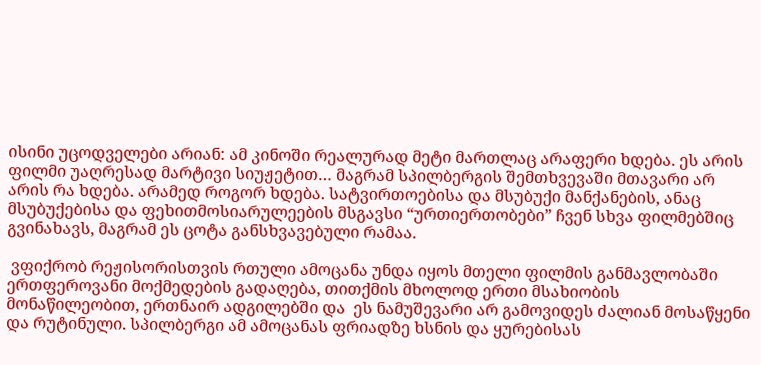ისინი უცოდველები არიან: ამ კინოში რეალურად მეტი მართლაც არაფერი ხდება. ეს არის ფილმი უაღრესად მარტივი სიუჟეტით… მაგრამ სპილბერგის შემთხვევაში მთავარი არ არის რა ხდება. არამედ როგორ ხდება. სატვირთოებისა და მსუბუქი მანქანების, ანაც მსუბუქებისა და ფეხითმოსიარულეების მსგავსი “ურთიერთობები” ჩვენ სხვა ფილმებშიც გვინახავს, მაგრამ ეს ცოტა განსხვავებული რამაა.

 ვფიქრობ რეჟისორისთვის რთული ამოცანა უნდა იყოს მთელი ფილმის განმავლობაში ერთფეროვანი მოქმედების გადაღება, თითქმის მხოლოდ ერთი მსახიობის მონაწილეობით, ერთნაირ ადგილებში და  ეს ნამუშევარი არ გამოვიდეს ძალიან მოსაწყენი და რუტინული. სპილბერგი ამ ამოცანას ფრიადზე ხსნის და ყურებისას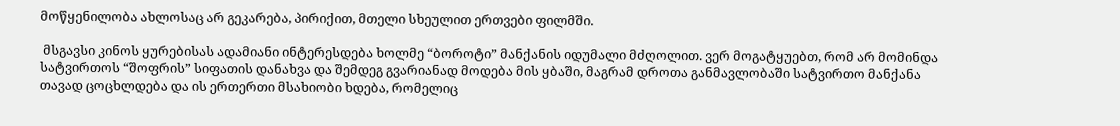მოწყენილობა ახლოსაც არ გეკარება, პირიქით, მთელი სხეულით ერთვები ფილმში.

 მსგავსი კინოს ყურებისას ადამიანი ინტერესდება ხოლმე “ბოროტი” მანქანის იდუმალი მძღოლით. ვერ მოგატყუებთ, რომ არ მომინდა სატვირთოს “შოფრის” სიფათის დანახვა და შემდეგ გვარიანად მოდება მის ყბაში, მაგრამ დროთა განმავლობაში სატვირთო მანქანა თავად ცოცხლდება და ის ერთერთი მსახიობი ხდება, რომელიც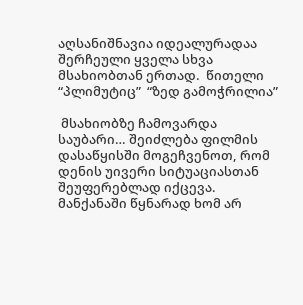აღსანიშნავია იდეალურადაა შერჩეული ყველა სხვა მსახიობთან ერთად.  წითელი  “პლიმუტიც”  “ზედ გამოჭრილია”

 მსახიობზე ჩამოვარდა საუბარი… შეიძლება ფილმის დასაწყისში მოგეჩვენოთ, რომ დენის უივერი სიტუაციასთან შეუფერებლად იქცევა. მანქანაში წყნარად ხომ არ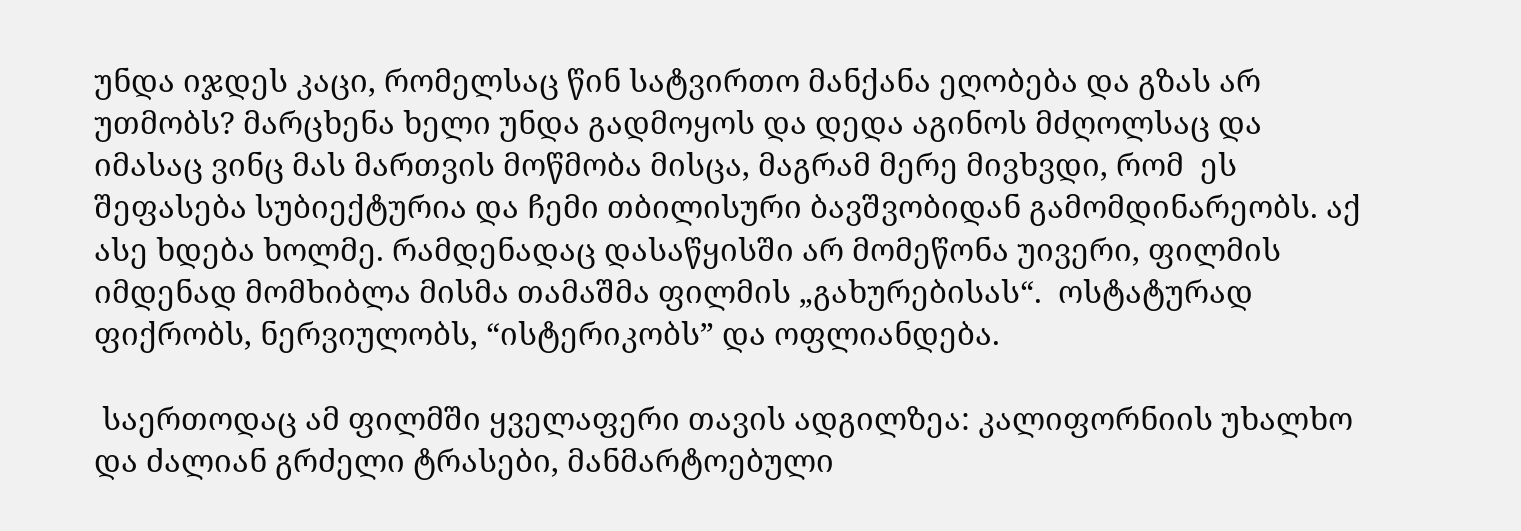უნდა იჯდეს კაცი, რომელსაც წინ სატვირთო მანქანა ეღობება და გზას არ უთმობს? მარცხენა ხელი უნდა გადმოყოს და დედა აგინოს მძღოლსაც და იმასაც ვინც მას მართვის მოწმობა მისცა, მაგრამ მერე მივხვდი, რომ  ეს შეფასება სუბიექტურია და ჩემი თბილისური ბავშვობიდან გამომდინარეობს. აქ ასე ხდება ხოლმე. რამდენადაც დასაწყისში არ მომეწონა უივერი, ფილმის  იმდენად მომხიბლა მისმა თამაშმა ფილმის „გახურებისას“.  ოსტატურად ფიქრობს, ნერვიულობს, “ისტერიკობს” და ოფლიანდება.

 საერთოდაც ამ ფილმში ყველაფერი თავის ადგილზეა: კალიფორნიის უხალხო და ძალიან გრძელი ტრასები, მანმარტოებული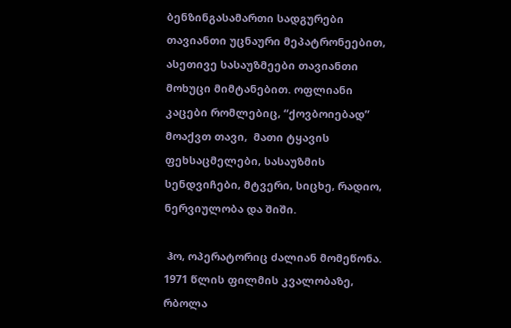ბენზინგასამართი სადგურები თავიანთი უცნაური მეპატრონეებით, ასეთივე სასაუზმეები თავიანთი მოხუცი მიმტანებით. ოფლიანი კაცები რომლებიც, “ქოვბოიებად” მოაქვთ თავი,  მათი ტყავის ფეხსაცმელები, სასაუზმის სენდვიჩები, მტვერი, სიცხე, რადიო, ნერვიულობა და შიში.

 ჰო, ოპერატორიც ძალიან მომეწონა. 1971 წლის ფილმის კვალობაზე, რბოლა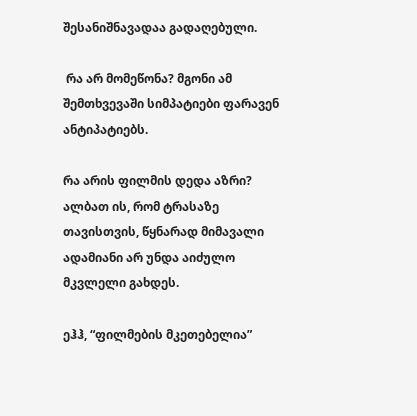შესანიშნავადაა გადაღებული.

 რა არ მომეწონა? მგონი ამ შემთხვევაში სიმპატიები ფარავენ ანტიპატიებს.

რა არის ფილმის დედა აზრი? ალბათ ის, რომ ტრასაზე თავისთვის, წყნარად მიმავალი ადამიანი არ უნდა აიძულო მკვლელი გახდეს.

ეჰჰ, “ფილმების მკეთებელია”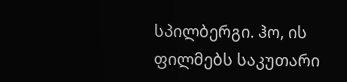სპილბერგი. ჰო, ის ფილმებს საკუთარი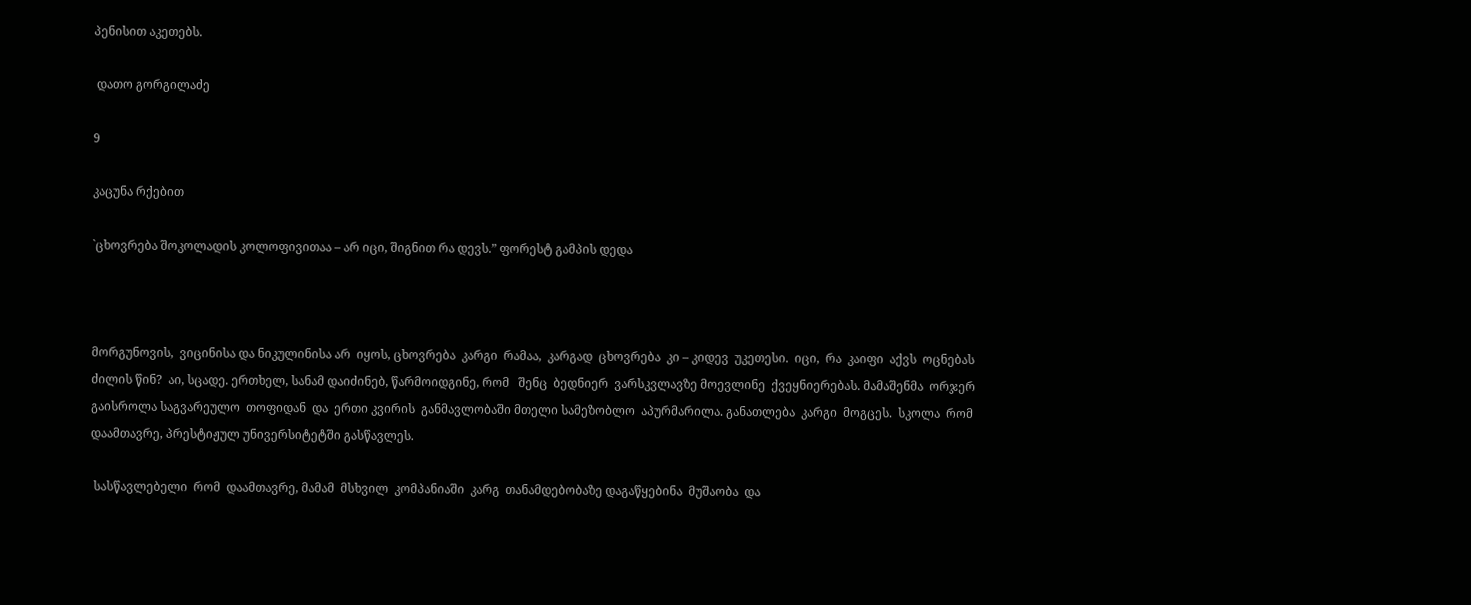პენისით აკეთებს.

 დათო გორგილაძე

9

კაცუნა რქებით

`ცხოვრება შოკოლადის კოლოფივითაა – არ იცი, შიგნით რა დევს.” ფორესტ გამპის დედა



მორგუნოვის,  ვიცინისა და ნიკულინისა არ  იყოს, ცხოვრება  კარგი  რამაა,  კარგად  ცხოვრება  კი – კიდევ  უკეთესი.  იცი,  რა  კაიფი  აქვს  ოცნებას  ძილის წინ?  აი, სცადე. ერთხელ, სანამ დაიძინებ, წარმოიდგინე, რომ   შენც  ბედნიერ  ვარსკვლავზე მოევლინე  ქვეყნიერებას. მამაშენმა  ორჯერ  გაისროლა საგვარეულო  თოფიდან  და  ერთი კვირის  განმავლობაში მთელი სამეზობლო  აპურმარილა. განათლება  კარგი  მოგცეს.  სკოლა  რომ  დაამთავრე, პრესტიჟულ უნივერსიტეტში გასწავლეს.

 სასწავლებელი  რომ  დაამთავრე, მამამ  მსხვილ  კომპანიაში  კარგ  თანამდებობაზე დაგაწყებინა  მუშაობა  და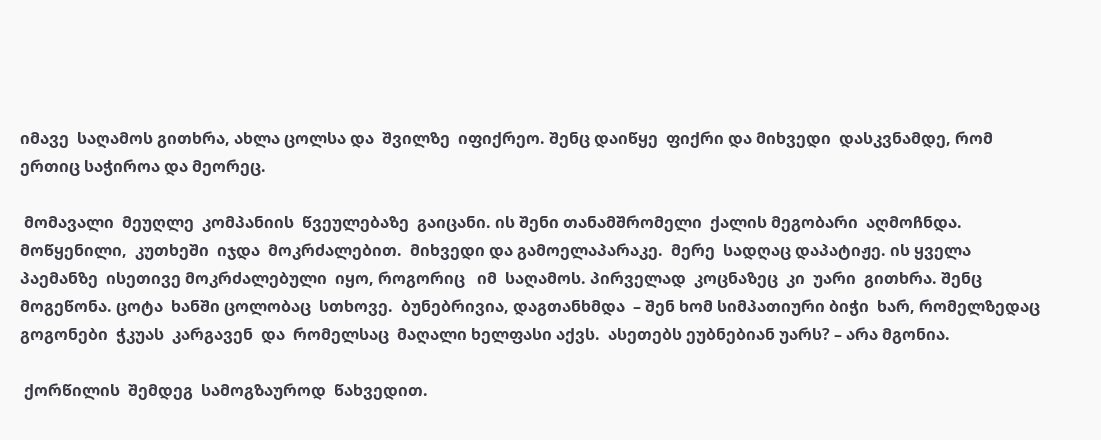იმავე  საღამოს გითხრა, ახლა ცოლსა და  შვილზე  იფიქრეო. შენც დაიწყე  ფიქრი და მიხვედი  დასკვნამდე, რომ ერთიც საჭიროა და მეორეც.

 მომავალი  მეუღლე  კომპანიის  წვეულებაზე  გაიცანი. ის შენი თანამშრომელი  ქალის მეგობარი  აღმოჩნდა. მოწყენილი,  კუთხეში  იჯდა  მოკრძალებით.  მიხვედი და გამოელაპარაკე.  მერე  სადღაც დაპატიჟე. ის ყველა  პაემანზე  ისეთივე მოკრძალებული  იყო, როგორიც   იმ  საღამოს. პირველად  კოცნაზეც  კი  უარი  გითხრა. შენც  მოგეწონა. ცოტა  ხანში ცოლობაც  სთხოვე.  ბუნებრივია, დაგთანხმდა  – შენ ხომ სიმპათიური ბიჭი  ხარ, რომელზედაც  გოგონები  ჭკუას  კარგავენ  და  რომელსაც  მაღალი ხელფასი აქვს.  ასეთებს ეუბნებიან უარს? – არა მგონია.

 ქორწილის  შემდეგ  სამოგზაუროდ  წახვედით.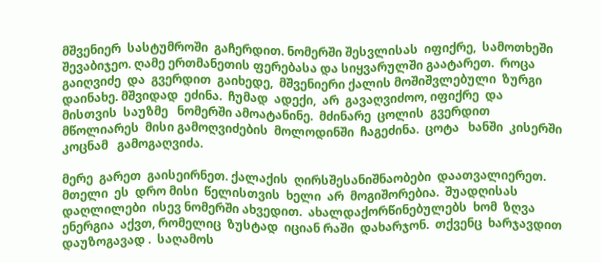მშვენიერ  სასტუმროში  გაჩერდით. ნომერში შესვლისას  იფიქრე,  სამოთხეში  შევაბიჯეო. ღამე ერთმანეთის ფერებასა და სიყვარულში გაატარეთ.  როცა გაიღვიძე  და  გვერდით  გაიხედე,  მშვენიერი ქალის მოშიშვლებული  ზურგი  დაინახე. მშვიდად  ეძინა.  ჩუმად  ადექი,  არ  გავაღვიძოო, იფიქრე  და  მისთვის  საუზმე   ნომერში ამოატანინე.  მძინარე  ცოლის  გვერდით  მწოლიარეს  მისი გამოღვიძების  მოლოდინში  ჩაგეძინა.  ცოტა   ხანში  კისერში კოცნამ   გამოგაღვიძა.

მერე  გარეთ  გაისეირნეთ. ქალაქის  ღირსშესანიშნაობები  დაათვალიერეთ. მთელი  ეს  დრო მისი  წელისთვის  ხელი  არ  მოგიშორებია.  შუადღისას   დაღლილები  ისევ ნომერში ახვედით.  ახალდაქორწინებულებს  ხომ  ზღვა  ენერგია  აქვთ, რომელიც  ზუსტად  იციან რაში  დახარჯონ.  თქვენც  ხარჯავდით დაუზოგავად .  საღამოს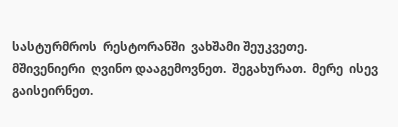სასტურმროს  რესტორანში  ვახშამი შეუკვეთე.  მშივენიერი  ღვინო დააგემოვნეთ.  შეგახურათ.  მერე  ისევ  გაისეირნეთ.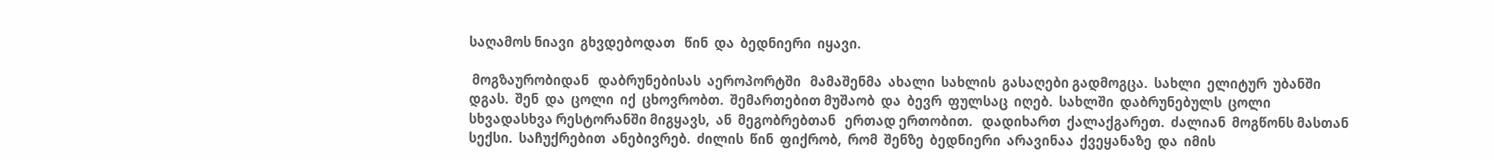საღამოს ნიავი  გხვდებოდათ   წინ  და  ბედნიერი  იყავი.

 მოგზაურობიდან   დაბრუნებისას  აეროპორტში   მამაშენმა  ახალი  სახლის  გასაღები გადმოგცა.  სახლი  ელიტურ  უბანში  დგას.  შენ  და  ცოლი  იქ  ცხოვრობთ.  შემართებით მუშაობ  და  ბევრ  ფულსაც  იღებ.  სახლში  დაბრუნებულს  ცოლი   სხვადასხვა რესტორანში მიგყავს,  ან  მეგობრებთან   ერთად ერთობით.   დადიხართ  ქალაქგარეთ.  ძალიან  მოგწონს მასთან  სექსი.  საჩუქრებით  ანებივრებ.  ძილის  წინ  ფიქრობ,  რომ  შენზე  ბედნიერი  არავინაა  ქვეყანაზე  და  იმის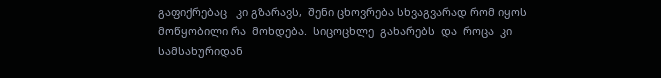გაფიქრებაც   კი გზარავს,  შენი ცხოვრება სხვაგვარად რომ იყოს მოწყობილი რა  მოხდება.  სიცოცხლე  გახარებს  და  როცა  კი  სამსახურიდან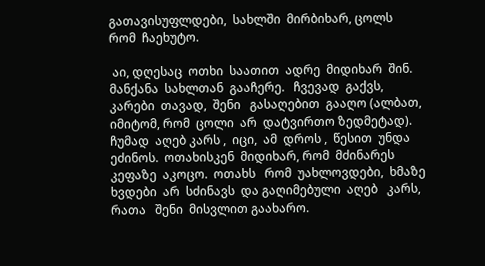გათავისუფლდები,  სახლში  მირბიხარ, ცოლს  რომ  ჩაეხუტო.

 აი, დღესაც  ოთხი  საათით  ადრე  მიდიხარ  შინ.  მანქანა  სახლთან  გააჩერე.   ჩვევად  გაქვს, კარები  თავად,  შენი   გასაღებით  გააღო (ალბათ,  იმიტომ, რომ  ცოლი  არ  დატვირთო ზედმეტად). ჩუმად  აღებ კარს ,  იცი,  ამ  დროს ,  წესით  უნდა  ეძინოს.  ოთახისკენ  მიდიხარ, რომ  მძინარეს  კეფაზე  აკოცო.  ოთახს   რომ  უახლოვდები,  ხმაზე  ხვდები  არ  სძინავს  და გაღიმებული  აღებ   კარს,  რათა   შენი  მისვლით გაახარო.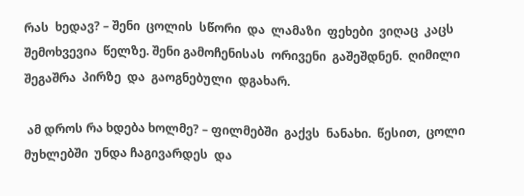რას  ხედავ? – შენი  ცოლის  სწორი  და  ლამაზი  ფეხები  ვიღაც  კაცს  შემოხვევია  წელზე. შენი გამოჩენისას  ორივენი  გაშეშდნენ.  ღიმილი  შეგაშრა  პირზე  და  გაოგნებული  დგახარ.

 ამ დროს რა ხდება ხოლმე? – ფილმებში  გაქვს  ნანახი.  წესით,  ცოლი  მუხლებში  უნდა ჩაგივარდეს  და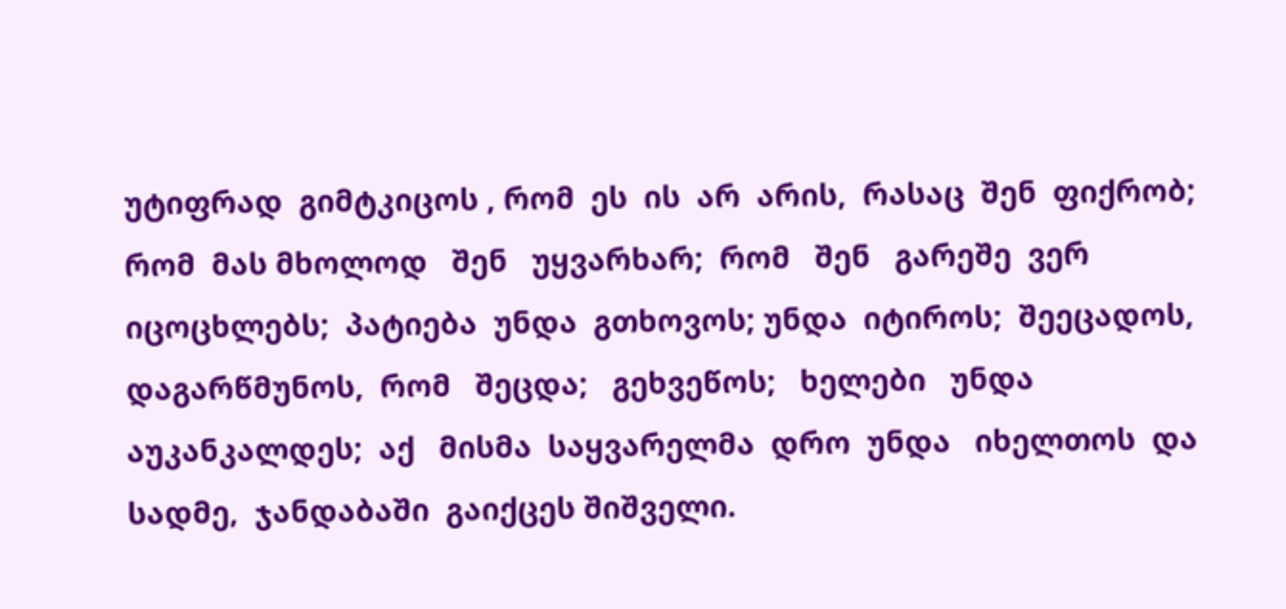უტიფრად  გიმტკიცოს , რომ  ეს  ის  არ  არის,  რასაც  შენ  ფიქრობ;  რომ  მას მხოლოდ   შენ   უყვარხარ;  რომ   შენ   გარეშე  ვერ  იცოცხლებს;  პატიება  უნდა  გთხოვოს; უნდა  იტიროს;  შეეცადოს,  დაგარწმუნოს,  რომ   შეცდა;   გეხვეწოს;   ხელები   უნდა აუკანკალდეს;  აქ   მისმა  საყვარელმა  დრო  უნდა   იხელთოს  და  სადმე,  ჯანდაბაში  გაიქცეს შიშველი.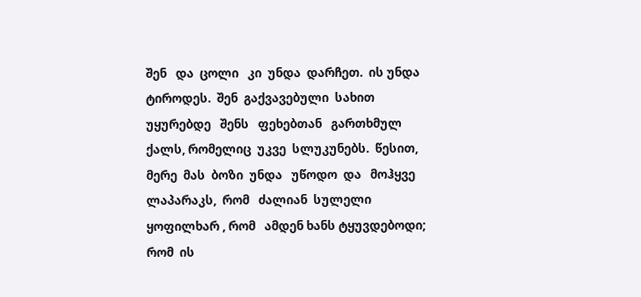შენ   და  ცოლი   კი  უნდა  დარჩეთ.  ის უნდა  ტიროდეს.  შენ  გაქვავებული  სახით უყურებდე   შენს   ფეხებთან   გართხმულ   ქალს, რომელიც  უკვე  სლუკუნებს.  წესით,  მერე  მას  ბოზი  უნდა   უწოდო  და   მოჰყვე  ლაპარაკს,  რომ   ძალიან  სულელი  ყოფილხარ , რომ   ამდენ ხანს ტყუვდებოდი;  რომ  ის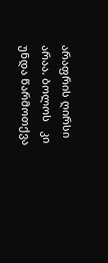არაფრის ღირსი არაა. ბოლოს   კი  უნდა წარმოთქვა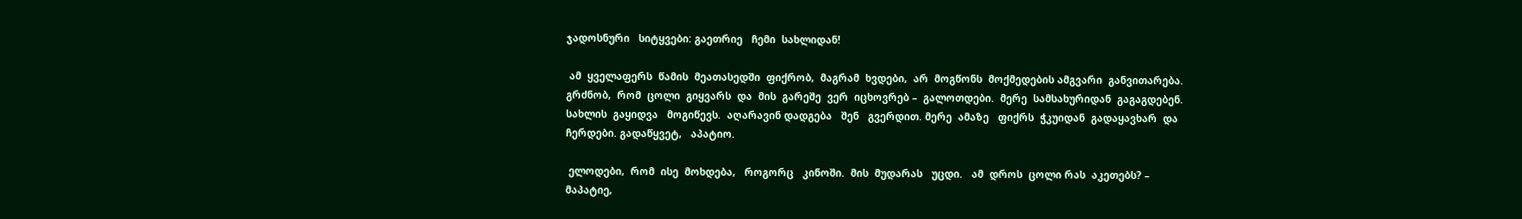ჯადოსნური   სიტყვები: გაეთრიე   ჩემი  სახლიდან!

 ამ  ყველაფერს  წამის  მეათასედში  ფიქრობ,  მაგრამ  ხვდები,  არ  მოგწონს  მოქმედების ამგვარი  განვითარება.  გრძნობ,  რომ  ცოლი  გიყვარს  და  მის  გარეშე  ვერ  იცხოვრებ –  გალოთდები.  მერე  სამსახურიდან  გაგაგდებენ.  სახლის  გაყიდვა   მოგიწევს.  აღარავინ დადგება   შენ   გვერდით. მერე  ამაზე   ფიქრს  ჭკუიდან  გადაყავხარ  და   ჩერდები. გადაწყვეტ,   აპატიო.

 ელოდები,  რომ  ისე  მოხდება,   როგორც   კინოში.  მის  მუდარას   უცდი.   ამ  დროს  ცოლი რას  აკეთებს? – მაპატიე,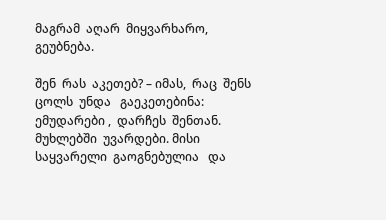მაგრამ  აღარ  მიყვარხარო,  გეუბნება.

შენ  რას  აკეთებ? – იმას,  რაც  შენს  ცოლს  უნდა   გაეკეთებინა: ემუდარები ,  დარჩეს  შენთან. მუხლებში  უვარდები. მისი  საყვარელი  გაოგნებულია   და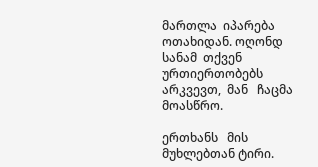მართლა  იპარება  ოთახიდან. ოღონდ   სანამ  თქვენ  ურთიერთობებს  არკვევთ,  მან   ჩაცმა  მოასწრო.

ერთხანს   მის   მუხლებთან ტირი.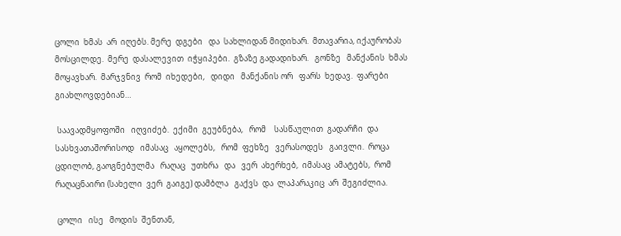ცოლი  ხმას  არ  იღებს. მერე  დგები   და  სახლიდან მიდიხარ.  მთავარია, იქაურობას   მოსცილდე.  მერე  დასალევით  იჭყიპები.  გზაზე გადადიხარ.   გონზე   მანქანის  ხმას   მოყავხარ.  მარჯვნივ  რომ  იხედები,   დიდი   მანქანის ორ   ფარს  ხედავ.  ფარები  გიახლოვდებიან…

 საავადმყოფოში   იღვიძებ.  ექიმი  გეუბნება,   რომ    სასწაულით  გადარჩი  და  სასხვათაშორისოდ   იმასაც   აყოლებს,   რომ  ფეხზე   ვერასოდეს   გაივლი.  როცა   ცდილობ, გაოგნებულმა   რაღაც   უთხრა   და   ვერ  ახერხებ,  იმასაც  ამატებს,  რომ  რაღაცნაირი (სახელი  ვერ  გაიგე) დამბლა   გაქვს  და  ლაპარაკიც  არ  შეგიძლია.

 ცოლი   ისე   მოდის  შენთან,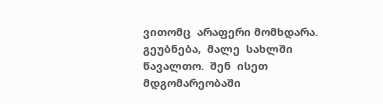ვითომც  არაფერი მომხდარა.  გეუბნება,  მალე  სახლში წავალთო.  შენ  ისეთ  მდგომარეობაში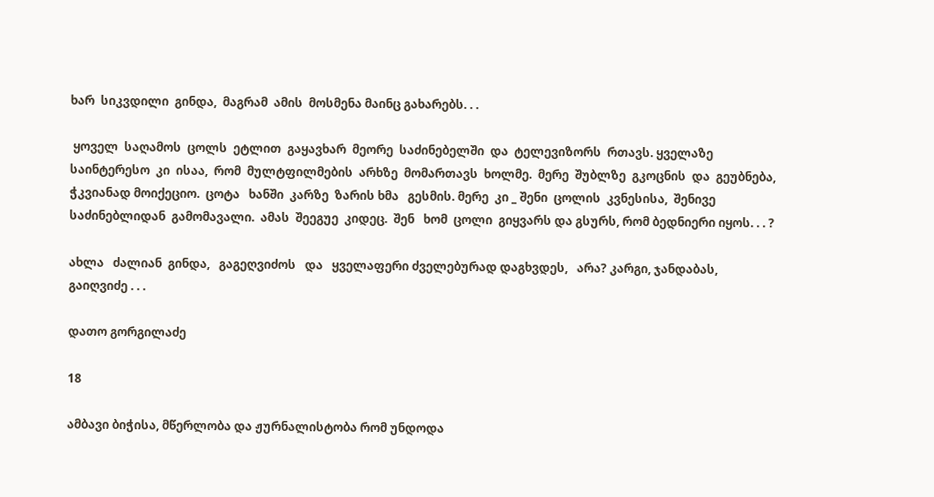ხარ  სიკვდილი  გინდა,  მაგრამ  ამის  მოსმენა მაინც გახარებს. . .

 ყოველ  საღამოს  ცოლს  ეტლით  გაყავხარ  მეორე  საძინებელში  და  ტელევიზორს  რთავს. ყველაზე  საინტერესო  კი  ისაა,  რომ  მულტფილმების  არხზე  მომართავს  ხოლმე.  მერე  შუბლზე  გკოცნის  და  გეუბნება,  ჭკვიანად მოიქეციო.  ცოტა   ხანში  კარზე  ზარის ხმა   გესმის. მერე  კი _ შენი  ცოლის  კვნესისა,  შენივე  საძინებლიდან  გამომავალი.  ამას  შეეგუე  კიდეც.  შენ   ხომ  ცოლი  გიყვარს და გსურს, რომ ბედნიერი იყოს. . . ?

ახლა   ძალიან  გინდა,   გაგეღვიძოს   და   ყველაფერი ძველებურად დაგხვდეს,   არა? კარგი, ჯანდაბას,   გაიღვიძე . . .

დათო გორგილაძე

18

ამბავი ბიჭისა, მწერლობა და ჟურნალისტობა რომ უნდოდა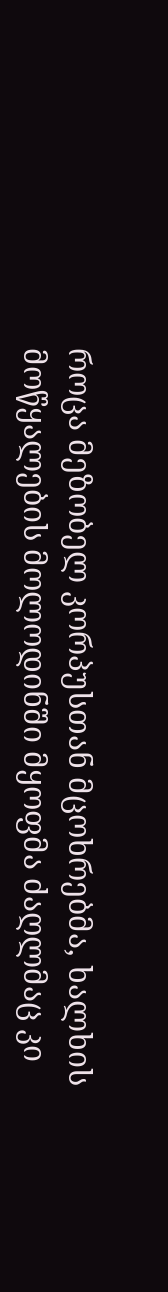როცა მეზობელ კორპუსთან მცოხრებმა, ხალხის მოწყალების მოლოდინში მყოფმა ძაღლმაც კი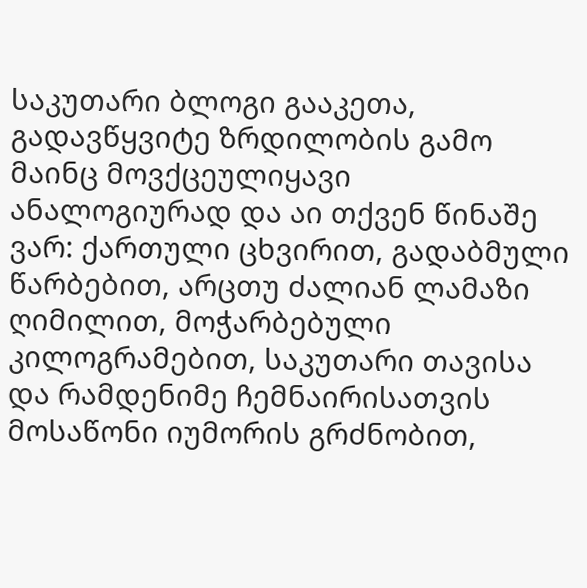საკუთარი ბლოგი გააკეთა, გადავწყვიტე ზრდილობის გამო მაინც მოვქცეულიყავი ანალოგიურად და აი თქვენ წინაშე ვარ: ქართული ცხვირით, გადაბმული წარბებით, არცთუ ძალიან ლამაზი ღიმილით, მოჭარბებული კილოგრამებით, საკუთარი თავისა და რამდენიმე ჩემნაირისათვის მოსაწონი იუმორის გრძნობით,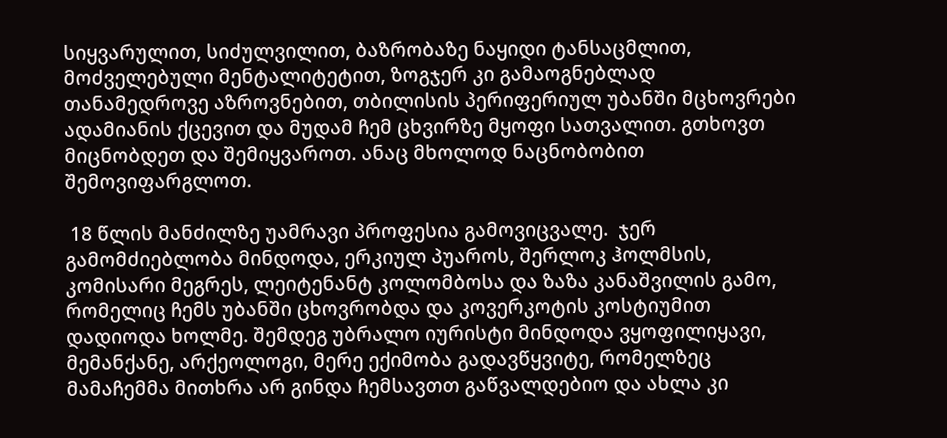სიყვარულით, სიძულვილით, ბაზრობაზე ნაყიდი ტანსაცმლით,  მოძველებული მენტალიტეტით, ზოგჯერ კი გამაოგნებლად თანამედროვე აზროვნებით, თბილისის პერიფერიულ უბანში მცხოვრები ადამიანის ქცევით და მუდამ ჩემ ცხვირზე მყოფი სათვალით. გთხოვთ მიცნობდეთ და შემიყვაროთ. ანაც მხოლოდ ნაცნობობით შემოვიფარგლოთ.

 18 წლის მანძილზე უამრავი პროფესია გამოვიცვალე.  ჯერ გამომძიებლობა მინდოდა, ერკიულ პუაროს, შერლოკ ჰოლმსის, კომისარი მეგრეს, ლეიტენანტ კოლომბოსა და ზაზა კანაშვილის გამო, რომელიც ჩემს უბანში ცხოვრობდა და კოვერკოტის კოსტიუმით დადიოდა ხოლმე. შემდეგ უბრალო იურისტი მინდოდა ვყოფილიყავი, მემანქანე, არქეოლოგი, მერე ექიმობა გადავწყვიტე, რომელზეც მამაჩემმა მითხრა არ გინდა ჩემსავთთ გაწვალდებიო და ახლა კი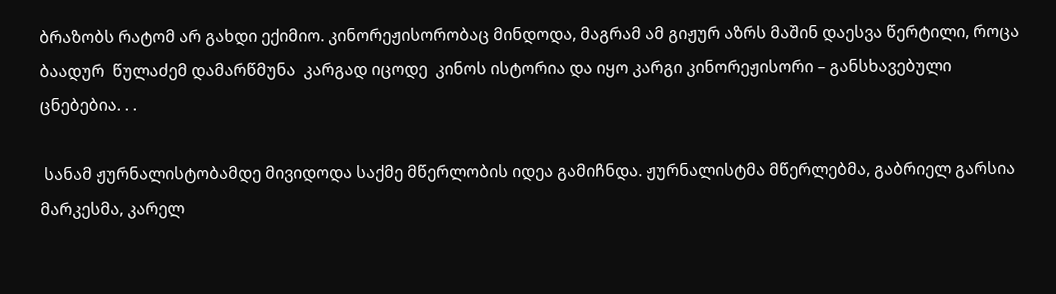ბრაზობს რატომ არ გახდი ექიმიო. კინორეჟისორობაც მინდოდა, მაგრამ ამ გიჟურ აზრს მაშინ დაესვა წერტილი, როცა ბაადურ  წულაძემ დამარწმუნა  კარგად იცოდე  კინოს ისტორია და იყო კარგი კინორეჟისორი – განსხავებული ცნებებია. . .

 სანამ ჟურნალისტობამდე მივიდოდა საქმე მწერლობის იდეა გამიჩნდა. ჟურნალისტმა მწერლებმა, გაბრიელ გარსია მარკესმა, კარელ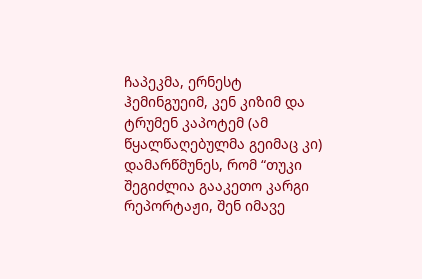ჩაპეკმა, ერნესტ ჰემინგუეიმ, კენ კიზიმ და ტრუმენ კაპოტემ (ამ წყალწაღებულმა გეიმაც კი) დამარწმუნეს, რომ “თუკი შეგიძლია გააკეთო კარგი რეპორტაჟი, შენ იმავე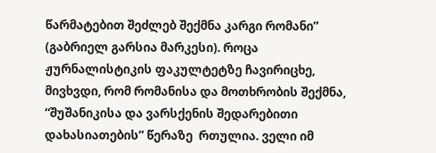წარმატებით შეძლებ შექმნა კარგი რომანი” (გაბრიელ გარსია მარკესი). როცა ჟურნალისტიკის ფაკულტეტზე ჩავირიცხე, მივხვდი, რომ რომანისა და მოთხრობის შექმნა, “შუშანიკისა და ვარსქენის შედარებითი დახასიათების” წერაზე  რთულია. ველი იმ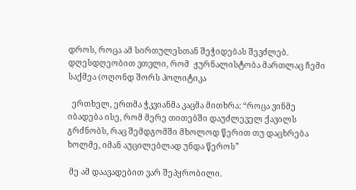დროს, როცა ამ სირთულესთან შეჭიდებას შევძლებ.   დღესდღეობით ვთვლი, რომ  ჟურნალისტობა მართლაც ჩემი საქმეა (ოღონდ შორს პოლიტიკა

  ერთხელ, ერთმა ჭკვიანმა კაცმა მითხრა: “როცა ვინმე იბადება ისე, რომ მერე თითებში დაუძლეველ ქავილს გრძნობს, რაც შემდგომში მხოლოდ წერით თუ დაცხრება ხოლმე, იმან აუცილებლად უნდა წეროს”

 მე ამ დაავადებით ვარ შეპყრობილი.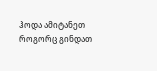ჰოდა ამიტანეთ როგორც გინდათ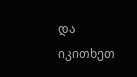და იკითხეთ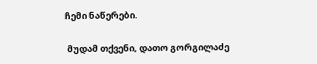ჩემი ნაწერები.

 მუდამ თქვენი, დათო გორგილაძე